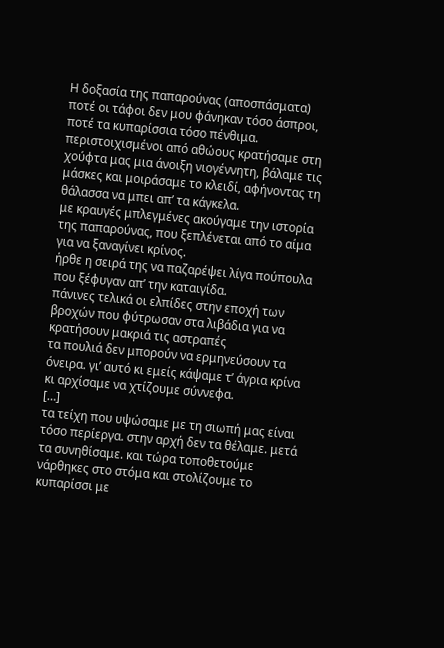Η δοξασία της παπαρούνας (αποσπάσματα)
ποτέ οι τάφοι δεν μου φάνηκαν τόσο άσπροι, ποτέ τα κυπαρίσσια τόσο πένθιμα.
περιστοιχισμένοι από αθώους κρατήσαμε στη χούφτα μας μια άνοιξη νιογέννητη, βάλαμε τις μάσκες και μοιράσαμε το κλειδί, αφήνοντας τη θάλασσα να μπει απ’ τα κάγκελα.
με κραυγές μπλεγμένες ακούγαμε την ιστορία της παπαρούνας, που ξεπλένεται από το αίμα για να ξαναγίνει κρίνος.
ήρθε η σειρά της να παζαρέψει λίγα πούπουλα που ξέφυγαν απ’ την καταιγίδα.
πάνινες τελικά οι ελπίδες στην εποχή των βροχών που φύτρωσαν στα λιβάδια για να κρατήσουν μακριά τις αστραπές
τα πουλιά δεν μπορούν να ερμηνεύσουν τα όνειρα. γι’ αυτό κι εμείς κάψαμε τ’ άγρια κρίνα κι αρχίσαμε να χτίζουμε σύννεφα.
[…]
τα τείχη που υψώσαμε με τη σιωπή μας είναι τόσο περίεργα. στην αρχή δεν τα θέλαμε. μετά τα συνηθίσαμε. και τώρα τοποθετούμε νάρθηκες στο στόμα και στολίζουμε το κυπαρίσσι με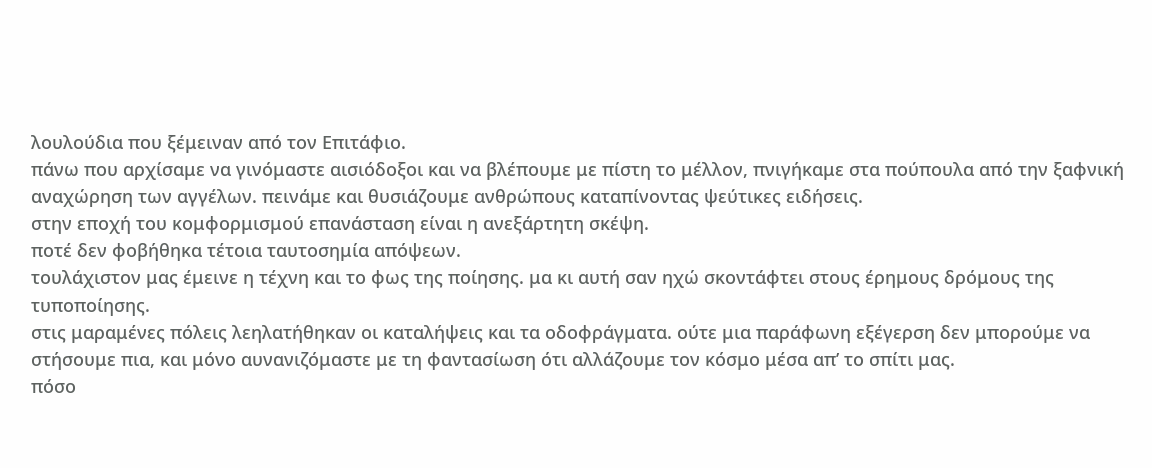λουλούδια που ξέμειναν από τον Επιτάφιο.
πάνω που αρχίσαμε να γινόμαστε αισιόδοξοι και να βλέπουμε με πίστη το μέλλον, πνιγήκαμε στα πούπουλα από την ξαφνική αναχώρηση των αγγέλων. πεινάμε και θυσιάζουμε ανθρώπους καταπίνοντας ψεύτικες ειδήσεις.
στην εποχή του κομφορμισμού επανάσταση είναι η ανεξάρτητη σκέψη.
ποτέ δεν φοβήθηκα τέτοια ταυτοσημία απόψεων.
τουλάχιστον μας έμεινε η τέχνη και το φως της ποίησης. μα κι αυτή σαν ηχώ σκοντάφτει στους έρημους δρόμους της τυποποίησης.
στις μαραμένες πόλεις λεηλατήθηκαν οι καταλήψεις και τα οδοφράγματα. ούτε μια παράφωνη εξέγερση δεν μπορούμε να στήσουμε πια, και μόνο αυνανιζόμαστε με τη φαντασίωση ότι αλλάζουμε τον κόσμο μέσα απ’ το σπίτι μας.
πόσο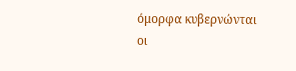όμορφα κυβερνώνται οι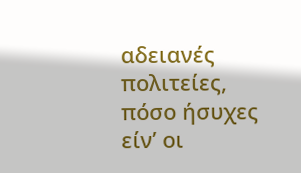αδειανές πολιτείες,
πόσο ήσυχες είν’ οι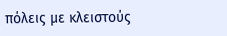πόλεις με κλειστούς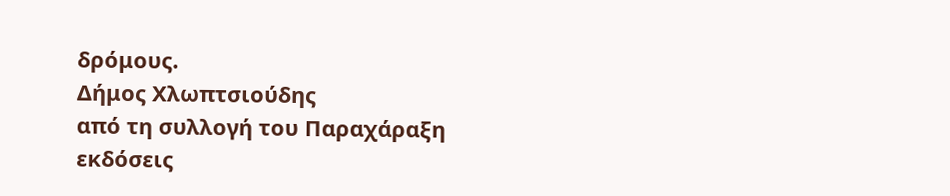δρόμους.
Δήμος Χλωπτσιούδης
από τη συλλογή του Παραχάραξη
εκδόσεις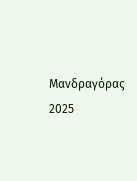Μανδραγόρας 2025